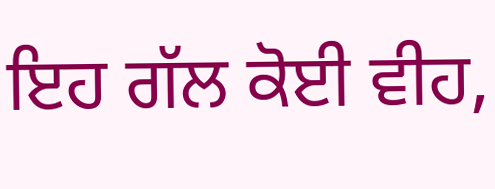ਇਹ ਗੱਲ ਕੋਈ ਵੀਹ,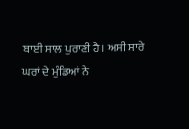ਬਾਈ ਸਾਲ ਪੁਰਾਣੀ ਹੈ। ਅਸੀ ਸਾਰੇ ਘਰਾਂ ਦੇ ਮੁੰਡਿਆਂ ਨੇ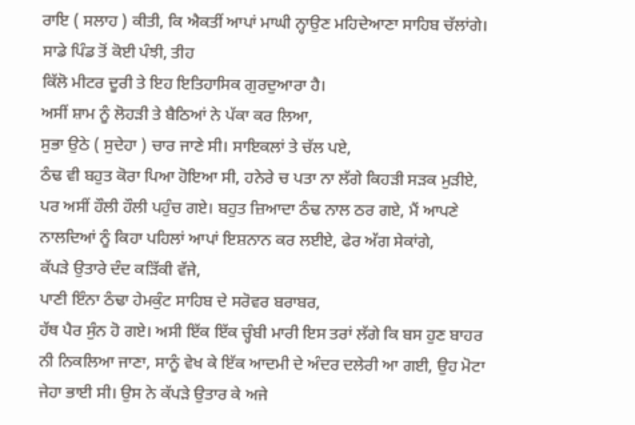ਰਾਇ ( ਸਲਾਹ ) ਕੀਤੀ, ਕਿ ਐਕਤੀਂ ਆਪਾਂ ਮਾਘੀ ਨ੍ਹਾਉਣ ਮਹਿਦੇਆਣਾ ਸਾਹਿਬ ਚੱਲਾਂਗੇ।
ਸਾਡੇ ਪਿੰਡ ਤੋਂ ਕੋਈ ਪੰਝੀ, ਤੀਹ
ਕਿੱਲੋ ਮੀਟਰ ਦੂਰੀ ਤੇ ਇਹ ਇਤਿਹਾਸਿਕ ਗੁਰਦੁਆਰਾ ਹੈ।
ਅਸੀਂ ਸ਼ਾਮ ਨੂੰ ਲੋਹੜੀ ਤੇ ਬੈਠਿਆਂ ਨੇ ਪੱਕਾ ਕਰ ਲਿਆ,
ਸੁਭਾ ਉਠੇ ( ਸੁਦੇਹਾ ) ਚਾਰ ਜਾਣੇ ਸੀ। ਸਾਇਕਲਾਂ ਤੇ ਚੱਲ ਪਏ,
ਠੰਢ ਵੀ ਬਹੁਤ ਕੋਰਾ ਪਿਆ ਹੋਇਆ ਸੀ, ਹਨੇਰੇ ਚ ਪਤਾ ਨਾ ਲੱਗੇ ਕਿਹੜੀ ਸੜਕ ਮੁੜੀਏ, ਪਰ ਅਸੀਂ ਹੌਲੀ ਹੌਲੀ ਪਹੁੰਚ ਗਏ। ਬਹੁਤ ਜ਼ਿਆਦਾ ਠੰਢ ਨਾਲ ਠਰ ਗਏ, ਮੈਂ ਆਪਣੇ ਨਾਲਦਿਆਂ ਨੂੰ ਕਿਹਾ ਪਹਿਲਾਂ ਆਪਾਂ ਇਸ਼ਨਾਨ ਕਰ ਲਈਏ, ਫੇਰ ਅੱਗ ਸੇਕਾਂਗੇ,
ਕੱਪੜੇ ਉਤਾਰੇ ਦੰਦ ਕੜਿੱਕੀ ਵੱਜੇ,
ਪਾਣੀ ਇੰਨਾ ਠੰਢਾ ਹੇਮਕੁੰਟ ਸਾਹਿਬ ਦੇ ਸਰੋਵਰ ਬਰਾਬਰ,
ਹੱਥ ਪੈਰ ਸੁੰਨ ਹੋ ਗਏ। ਅਸੀ ਇੱਕ ਇੱਕ ਚ੍ਹੰਬੀ ਮਾਰੀ ਇਸ ਤਰਾਂ ਲੱਗੇ ਕਿ ਬਸ ਹੁਣ ਬਾਹਰ ਨੀ ਨਿਕਲਿਆ ਜਾਣਾ, ਸਾਨੂੰ ਵੇਖ ਕੇ ਇੱਕ ਆਦਮੀ ਦੇ ਅੰਦਰ ਦਲੇਰੀ ਆ ਗਈ, ਉਹ ਮੋਟਾ ਜੇਹਾ ਭਾਈ ਸੀ। ਉਸ ਨੇ ਕੱਪੜੇ ਉਤਾਰ ਕੇ ਅਜੇ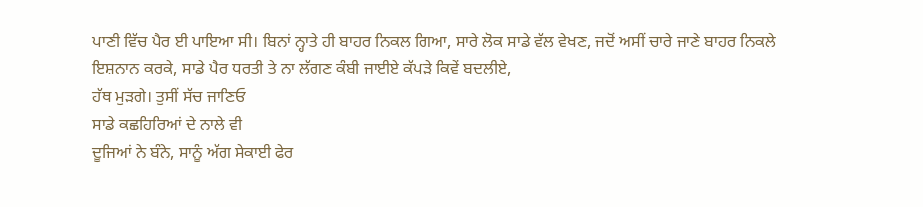ਪਾਣੀ ਵਿੱਚ ਪੈਰ ਈ ਪਾਇਆ ਸੀ। ਬਿਨਾਂ ਨ੍ਹਾਤੇ ਹੀ ਬਾਹਰ ਨਿਕਲ ਗਿਆ, ਸਾਰੇ ਲੋਕ ਸਾਡੇ ਵੱਲ ਵੇਖਣ, ਜਦੋਂ ਅਸੀਂ ਚਾਰੇ ਜਾਣੇ ਬਾਹਰ ਨਿਕਲੇ
ਇਸ਼ਨਾਨ ਕਰਕੇ, ਸਾਡੇ ਪੈਰ ਧਰਤੀ ਤੇ ਨਾ ਲੱਗਣ ਕੰਬੀ ਜਾਈਏ ਕੱਪੜੇ ਕਿਵੇਂ ਬਦਲੀਏ,
ਹੱਥ ਮੁੜਗੇ। ਤੁਸੀਂ ਸੱਚ ਜਾਣਿਓ
ਸਾਡੇ ਕਛਹਿਰਿਆਂ ਦੇ ਨਾਲੇ ਵੀ
ਦੂਜਿਆਂ ਨੇ ਬੰਨੇ, ਸਾਨੂੰ ਅੱਗ ਸੇਕਾਈ ਫੇਰ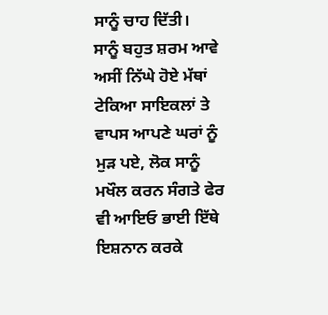ਸਾਨੂੰ ਚਾਹ ਦਿੱਤੀ।
ਸਾਨੂੰ ਬਹੁਤ ਸ਼ਰਮ ਆਵੇ ਅਸੀਂ ਨਿੱਘੇ ਹੋਏ ਮੱਥਾਂ ਟੇਕਿਆ ਸਾਇਕਲਾਂ ਤੇ ਵਾਪਸ ਆਪਣੇ ਘਰਾਂ ਨੂੰ ਮੁੜ ਪਏ, ਲੋਕ ਸਾਨੂੰ ਮਖੌਲ ਕਰਨ ਸੰਗਤੇ ਫੇਰ ਵੀ ਆਇਓ ਭਾਈ ਇੱਥੇ ਇਸ਼ਨਾਨ ਕਰਕੇ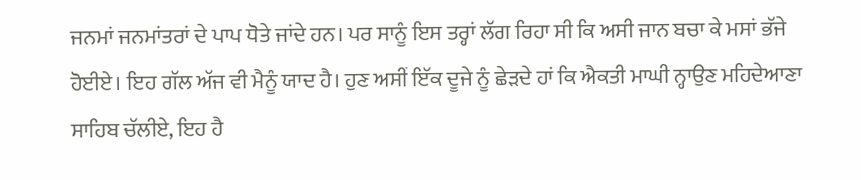ਜਨਮਾਂ ਜਨਮਾਂਤਰਾਂ ਦੇ ਪਾਪ ਧੋਤੇ ਜਾਂਦੇ ਹਨ। ਪਰ ਸਾਨੂੰ ਇਸ ਤਰ੍ਹਾਂ ਲੱਗ ਰਿਹਾ ਸੀ ਕਿ ਅਸੀ ਜਾਨ ਬਚਾ ਕੇ ਮਸਾਂ ਭੱਜੇ ਹੋਈਏ। ਇਹ ਗੱਲ ਅੱਜ ਵੀ ਮੈਨੂੰ ਯਾਦ ਹੈ। ਹੁਣ ਅਸੀਂ ਇੱਕ ਦੂਜੇ ਨੂੰ ਛੇੜਦੇ ਹਾਂ ਕਿ ਐਕਤੀ ਮਾਘੀ ਨ੍ਹਾਉਣ ਮਹਿਦੇਆਣਾ ਸਾਹਿਬ ਚੱਲੀਏ, ਇਹ ਹੈ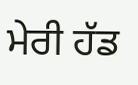ਮੇਰੀ ਹੱਡ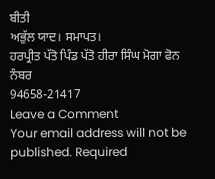ਬੀਤੀ
ਅਭੁੱਲ ਯਾਦ। ਸਮਾਪਤ।
ਹਰਪ੍ਰੀਤ ਪੱਤੋ ਪਿੰਡ ਪੱਤੋ ਹੀਰਾ ਸਿੰਘ ਮੋਗਾ ਫੋਨ ਨੰਬਰ
94658-21417
Leave a Comment
Your email address will not be published. Required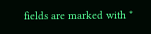fields are marked with *